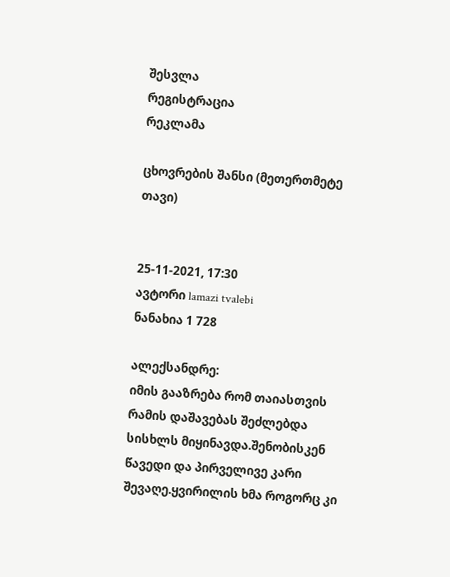შესვლა
რეგისტრაცია
რეკლამა

ცხოვრების შანსი (მეთერთმეტე თავი)


25-11-2021, 17:30
ავტორი lamazi tvalebi
ნანახია 1 728

ალექსანდრე:
იმის გააზრება რომ თაიასთვის რამის დაშავებას შეძლებდა სისხლს მიყინავდა.შენობისკენ წავედი და პირველივე კარი შევაღე.ყვირილის ხმა როგორც კი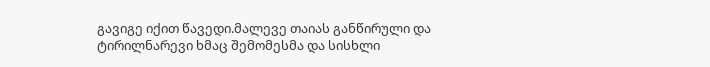გავიგე იქით წავედი.მალევე თაიას განწირული და ტირილნარევი ხმაც შემომესმა და სისხლი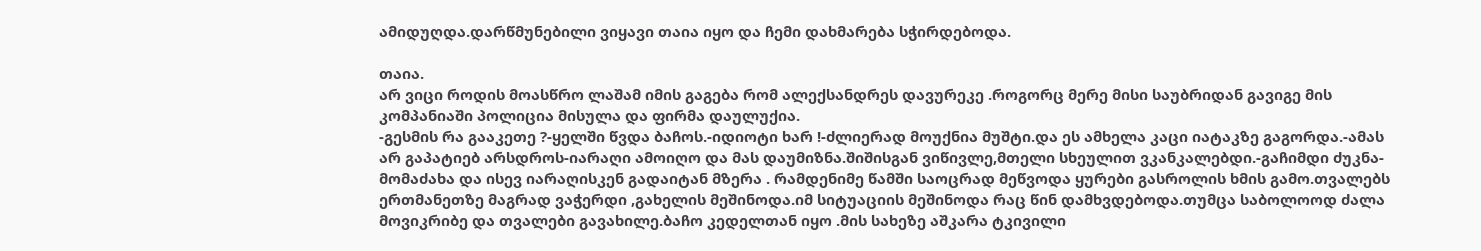ამიდუღდა.დარწმუნებილი ვიყავი თაია იყო და ჩემი დახმარება სჭირდებოდა.

თაია.
არ ვიცი როდის მოასწრო ლაშამ იმის გაგება რომ ალექსანდრეს დავურეკე .როგორც მერე მისი საუბრიდან გავიგე მის კომპანიაში პოლიცია მისულა და ფირმა დაულუქია.
-გესმის რა გააკეთე ?-ყელში წვდა ბაჩოს.-იდიოტი ხარ !-ძლიერად მოუქნია მუშტი.და ეს ამხელა კაცი იატაკზე გაგორდა.-ამას არ გაპატიებ არსდროს-იარაღი ამოიღო და მას დაუმიზნა.შიშისგან ვიწივლე,მთელი სხეულით ვკანკალებდი.-გაჩიმდი ძუკნა-მომაძახა და ისევ იარაღისკენ გადაიტან მზერა . რამდენიმე წამში საოცრად მეწვოდა ყურები გასროლის ხმის გამო.თვალებს ერთმანეთზე მაგრად ვაჭერდი ,გახელის მეშინოდა.იმ სიტუაციის მეშინოდა რაც წინ დამხვდებოდა.თუმცა საბოლოოდ ძალა მოვიკრიბე და თვალები გავახილე.ბაჩო კედელთან იყო .მის სახეზე აშკარა ტკივილი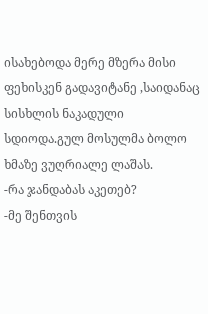ისახებოდა მერე მზერა მისი ფეხისკენ გადავიტანე ,საიდანაც სისხლის ნაკადული სდიოდა.გულ მოსულმა ბოლო ხმაზე ვუღრიალე ლაშას.
-რა ჯანდაბას აკეთებ?
-მე შენთვის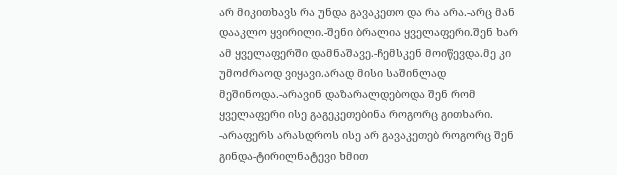არ მიკითხავს რა უნდა გავაკეთო და რა არა.-არც მან დააკლო ყვირილი.-შენი ბრალია ყველაფერი.შენ ხარ ამ ყველაფერში დამნაშავე.-ჩემსკენ მოიწევდა.მე კი უმოძრაოდ ვიყავი.არად მისი საშინლად მეშინოდა.-არავინ დაზარალდებოდა შენ რომ ყველაფერი ისე გაგეკეთებინა როგორც გითხარი.
-არაფერს არასდროს ისე არ გავაკეთებ როგორც შენ გინდა-ტირილნატევი ხმით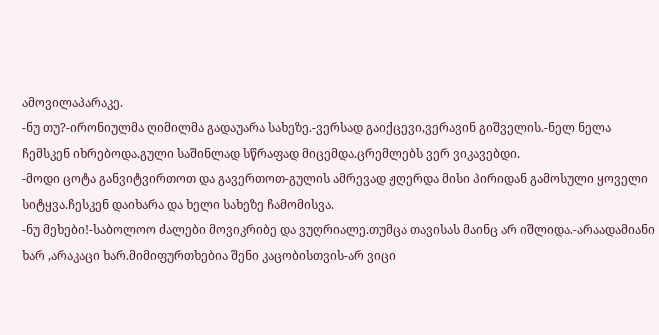ამოვილაპარაკე.
-ნუ თუ?-ირონიულმა ღიმილმა გადაუარა სახეზე.-ვერსად გაიქცევი,ვერავინ გიშველის.-ნელ ნელა ჩემსკენ იხრებოდა.გული საშინლად სწრაფად მიცემდა.ცრემლებს ვერ ვიკავებდი.
-მოდი ცოტა განვიტვირთოთ და გავერთოთ-გულის ამრევად ჟღერდა მისი პირიდან გამოსული ყოველი სიტყვა.ჩესკენ დაიხარა და ხელი სახეზე ჩამომისვა.
-ნუ მეხები!-საბოლოო ძალები მოვიკრიბე და ვუღრიალე.თუმცა თავისას მაინც არ იშლიდა.-არაადამიანი ხარ ,არაკაცი ხარ.მიმიფურთხებია შენი კაცობისთვის-არ ვიცი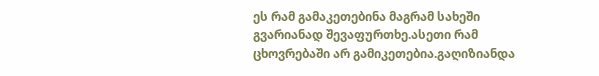ეს რამ გამაკეთებინა მაგრამ სახეში გვარიანად შევაფურთხე.ასეთი რამ ცხოვრებაში არ გამიკეთებია.გაღიზიანდა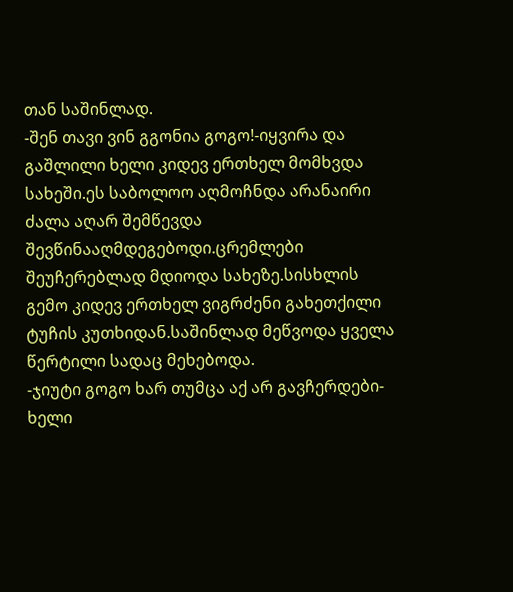თან საშინლად.
-შენ თავი ვინ გგონია გოგო!-იყვირა და გაშლილი ხელი კიდევ ერთხელ მომხვდა სახეში.ეს საბოლოო აღმოჩნდა არანაირი ძალა აღარ შემწევდა შევწინააღმდეგებოდი.ცრემლები შეუჩერებლად მდიოდა სახეზე.სისხლის გემო კიდევ ერთხელ ვიგრძენი გახეთქილი ტუჩის კუთხიდან.საშინლად მეწვოდა ყველა წერტილი სადაც მეხებოდა.
-ჯიუტი გოგო ხარ თუმცა აქ არ გავჩერდები-ხელი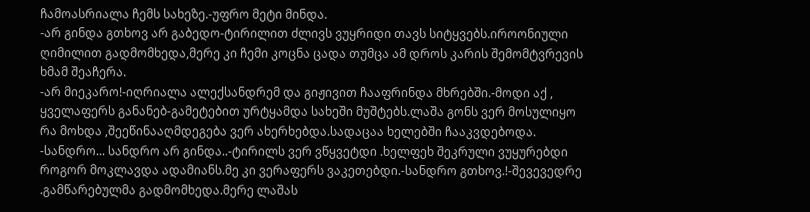ჩამოასრიალა ჩემს სახეზე.-უფრო მეტი მინდა.
-არ გინდა გთხოვ არ გაბედო-ტირილით ძლივს ვუყრიდი თავს სიტყვებს.იროონიული ღიმილით გადმომხედა,მერე კი ჩემი კოცნა ცადა თუმცა ამ დროს კარის შემომტვრევის ხმამ შეაჩერა.
-არ მიეკარო!-იღრიალა ალექსანდრემ და გიჟივით ჩააფრინდა მხრებში.-მოდი აქ , ყველაფერს განანებ-გამეტებით ურტყამდა სახეში მუშტებს.ლაშა გონს ვერ მოსულიყო რა მოხდა ,შეეწინააღმდეგება ვერ ახერხებდა.სადაცაა ხელებში ჩააკვდებოდა.
-სანდრო... სანდრო არ გინდა..-ტირილს ვერ ვწყვეტდი .ხელფეხ შეკრული ვუყურებდი როგორ მოკლავდა ადამიანს.მე კი ვერაფერს ვაკეთებდი.-სანდრო გთხოვ.!-შევევედრე .გამწარებულმა გადმომხედა.მერე ლაშას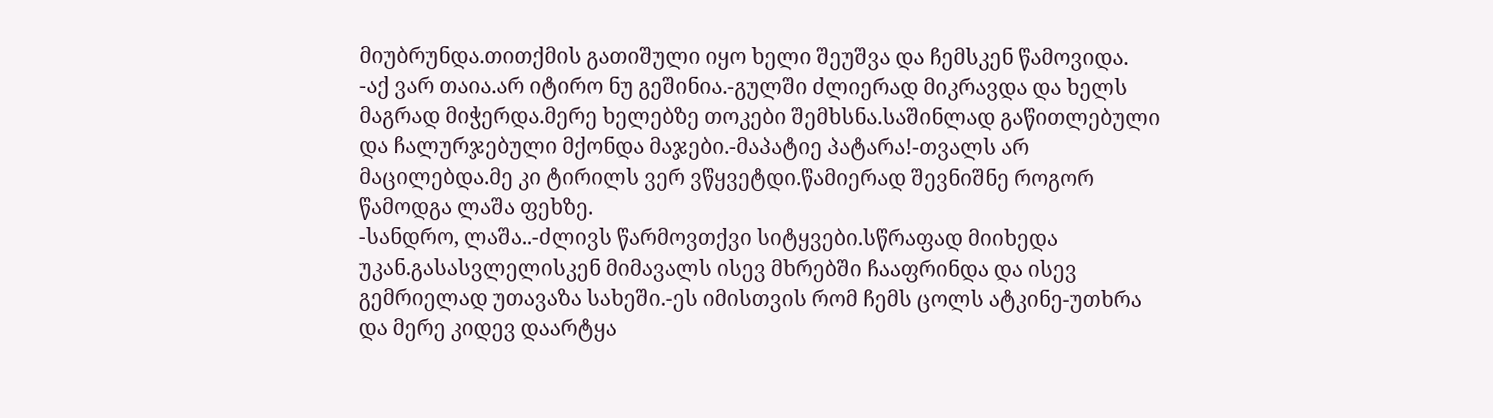მიუბრუნდა.თითქმის გათიშული იყო ხელი შეუშვა და ჩემსკენ წამოვიდა.
-აქ ვარ თაია.არ იტირო ნუ გეშინია.-გულში ძლიერად მიკრავდა და ხელს მაგრად მიჭერდა.მერე ხელებზე თოკები შემხსნა.საშინლად გაწითლებული და ჩალურჯებული მქონდა მაჯები.-მაპატიე პატარა!-თვალს არ მაცილებდა.მე კი ტირილს ვერ ვწყვეტდი.წამიერად შევნიშნე როგორ წამოდგა ლაშა ფეხზე.
-სანდრო, ლაშა..-ძლივს წარმოვთქვი სიტყვები.სწრაფად მიიხედა უკან.გასასვლელისკენ მიმავალს ისევ მხრებში ჩააფრინდა და ისევ გემრიელად უთავაზა სახეში.-ეს იმისთვის რომ ჩემს ცოლს ატკინე-უთხრა და მერე კიდევ დაარტყა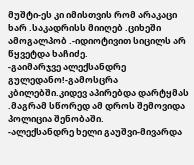მუშტი-ეს კი იმისთვის რომ არაკაცი ხარ .საკადრისს მიიღებ .ციხეში ამოგალპობ .-იდიოტივით სიცილს არ წყვეტდა ხაჩიძე.
-გაიმარჯვე ალექსანდრე გულედანო!-გამოსცრა კბილებში.კიდევ აპირებდა დარტყმას .მაგრამ სწორედ ამ დროს შემოვიდა პოლიცია შენობაში.
-ალექსანდრე ხელი გაუშვი-მივარდა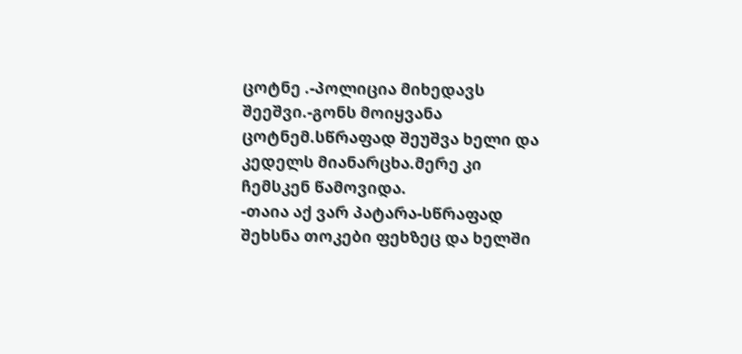ცოტნე .-პოლიცია მიხედავს შეეშვი.-გონს მოიყვანა ცოტნემ.სწრაფად შეუშვა ხელი და კედელს მიანარცხა.მერე კი ჩემსკენ წამოვიდა.
-თაია აქ ვარ პატარა-სწრაფად შეხსნა თოკები ფეხზეც და ხელში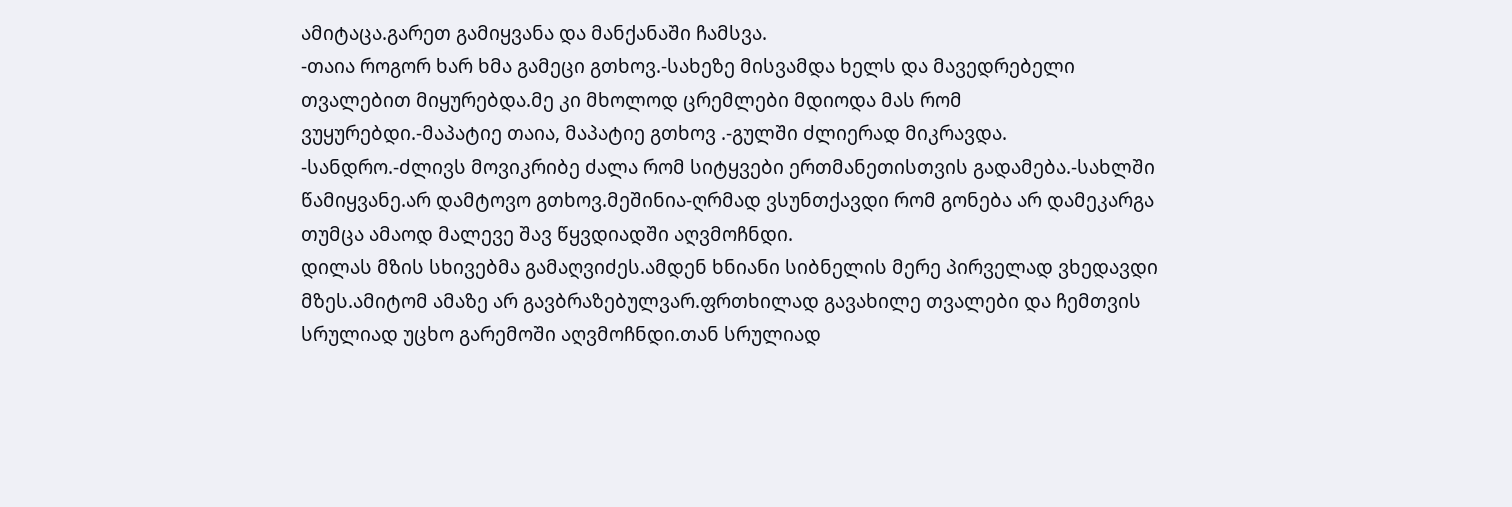ამიტაცა.გარეთ გამიყვანა და მანქანაში ჩამსვა.
-თაია როგორ ხარ ხმა გამეცი გთხოვ.-სახეზე მისვამდა ხელს და მავედრებელი თვალებით მიყურებდა.მე კი მხოლოდ ცრემლები მდიოდა მას რომ ვუყურებდი.-მაპატიე თაია, მაპატიე გთხოვ .-გულში ძლიერად მიკრავდა.
-სანდრო.-ძლივს მოვიკრიბე ძალა რომ სიტყვები ერთმანეთისთვის გადამება.-სახლში წამიყვანე.არ დამტოვო გთხოვ.მეშინია-ღრმად ვსუნთქავდი რომ გონება არ დამეკარგა თუმცა ამაოდ მალევე შავ წყვდიადში აღვმოჩნდი.
დილას მზის სხივებმა გამაღვიძეს.ამდენ ხნიანი სიბნელის მერე პირველად ვხედავდი მზეს.ამიტომ ამაზე არ გავბრაზებულვარ.ფრთხილად გავახილე თვალები და ჩემთვის სრულიად უცხო გარემოში აღვმოჩნდი.თან სრულიად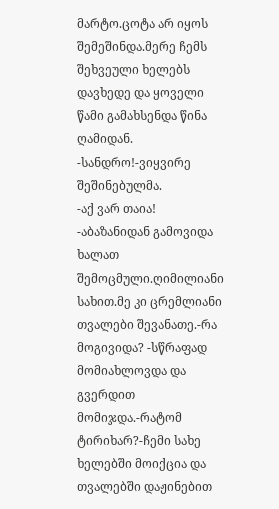მარტო.ცოტა არ იყოს შემეშინდა.მერე ჩემს შეხვეული ხელებს დავხედე და ყოველი წამი გამახსენდა წინა ღამიდან.
-სანდრო!-ვიყვირე შეშინებულმა.
-აქ ვარ თაია! -აბაზანიდან გამოვიდა ხალათ შემოცმული.ღიმილიანი სახით.მე კი ცრემლიანი თვალები შევანათე.-რა მოგივიდა? -სწრაფად მომიახლოვდა და გვერდით მომიჯდა.-რატომ ტირიხარ?-ჩემი სახე ხელებში მოიქცია და თვალებში დაჟინებით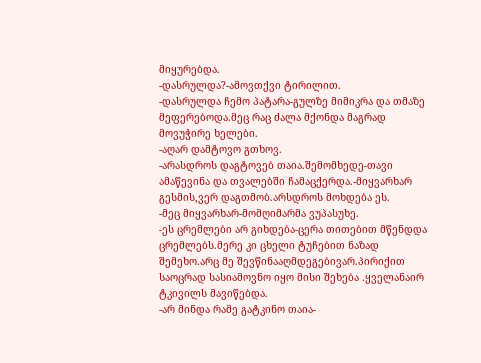მიყურებდა.
-დასრულდა?-ამოვთქვი ტირილით.
-დასრულდა ჩემო პატარა-გულზე მიმიკრა და თმაზე მეფერებოდა.მეც რაც ძალა მქონდა მაგრად მოვუჭირე ხელები.
-აღარ დამტოვო გთხოვ.
-არასდროს დაგტოვებ თაია.შემომხედე-თავი ამაწევინა და თვალებში ჩამაცქერდა.-მიყვარხარ გესმის,ვერ დაგთმობ.არსდროს მოხდება ეს.
-მეც მიყვარხარ-მომღიმარმა ვუპასუხე.
-ეს ცრემლები არ გიხდება-ცერა თითებით მწენდდა ცრემლებს.მერე კი ცხელი ტუჩებით ნაზად შემეხო.არც მე შევწინააღმდეგებივარ.პირიქით საოცრად სასიამოვნო იყო მისი შეხება .ყველანაირ ტკივილს მავიწებდა.
-არ მინდა რამე გატკინო თაია-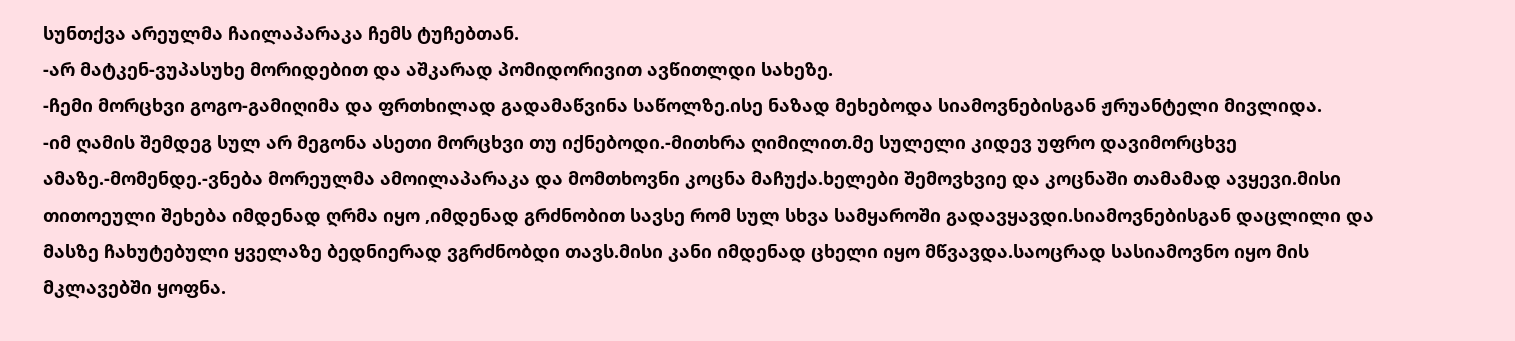სუნთქვა არეულმა ჩაილაპარაკა ჩემს ტუჩებთან.
-არ მატკენ-ვუპასუხე მორიდებით და აშკარად პომიდორივით ავწითლდი სახეზე.
-ჩემი მორცხვი გოგო-გამიღიმა და ფრთხილად გადამაწვინა საწოლზე.ისე ნაზად მეხებოდა სიამოვნებისგან ჟრუანტელი მივლიდა.
-იმ ღამის შემდეგ სულ არ მეგონა ასეთი მორცხვი თუ იქნებოდი.-მითხრა ღიმილით.მე სულელი კიდევ უფრო დავიმორცხვე ამაზე.-მომენდე.-ვნება მორეულმა ამოილაპარაკა და მომთხოვნი კოცნა მაჩუქა.ხელები შემოვხვიე და კოცნაში თამამად ავყევი.მისი თითოეული შეხება იმდენად ღრმა იყო ,იმდენად გრძნობით სავსე რომ სულ სხვა სამყაროში გადავყავდი.სიამოვნებისგან დაცლილი და მასზე ჩახუტებული ყველაზე ბედნიერად ვგრძნობდი თავს.მისი კანი იმდენად ცხელი იყო მწვავდა.საოცრად სასიამოვნო იყო მის მკლავებში ყოფნა.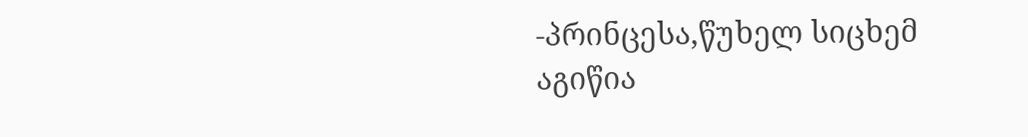-პრინცესა,წუხელ სიცხემ აგიწია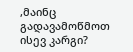,მაინც გადავამოწმოთ ისევ კარგი?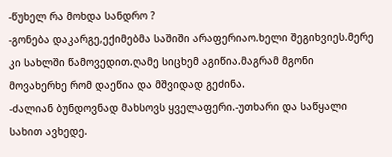-წუხელ რა მოხდა სანდრო ?
-გონება დაკარგე,ექიმებმა საშიში არაფერიაო.ხელი შეგიხვიეს.მერე კი სახლში წამოვედით.ღამე სიცხემ აგიწია.მაგრამ მგონი მოვახერხე რომ დაეწია და მშვიდად გეძინა.
-ძალიან ბუნდოვნად მახსოვს ყველაფერი.-უთხარი და საწყალი სახით ავხედე.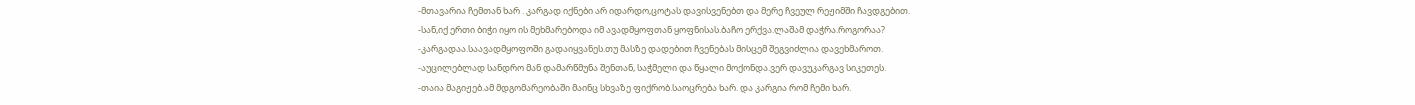-მთავარია ჩემთან ხარ . კარგად იქნები არ იდარდო,ცოტას დავისვენებთ და მერე ჩვეულ რეჟიმში ჩავდგებით.
-სან,იქ ერთი ბიჭი იყო ის მეხმარებოდა იმ ავადმყოფთან ყოფნისას.ბაჩო ერქვა.ლაშამ დაჭრა.როგორაა?
-კარგადაა.საავადმყოფოში გადაიყვანეს.თუ მასზე დადებით ჩვენებას მისცემ შეგვიძლია დავეხმაროთ.
-აუცილებლად სანდრო მან დამარწმუნა შენთან, საჭმელი და წყალი მოქონდა.ვერ დავუკარგავ სიკეთეს.
-თაია მაგიჟებ.ამ მდგომარეობაში მაინც სხვაზე ფიქრობ.საოცრება ხარ. და კარგია რომ ჩემი ხარ.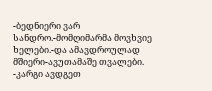-ბედნიერი ვარ სანდრო.-მომღიმარმა მოვხვიე ხელები.-და ამავდროულად მშიერი-ავუთამაშე თვალები.
-კარგი ავდგეთ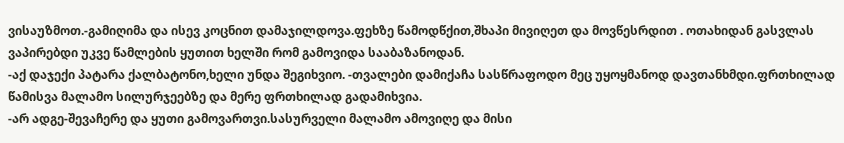ვისაუზმოთ.-გამიღიმა და ისევ კოცნით დამაჯილდოვა.ფეხზე წამოდწქით,შხაპი მივიღეთ და მოვწესრდით . ოთახიდან გასვლას ვაპირებდი უკვე წამლების ყუთით ხელში რომ გამოვიდა სააბაზანოდან.
-აქ დაჯექი პატარა ქალბატონო,ხელი უნდა შეგიხვიო. -თვალები დამიქაჩა სასწრაფოდო მეც უყოყმანოდ დავთანხმდი.ფრთხილად წამისვა მალამო სილურჯეებზე და მერე ფრთხილად გადამიხვია.
-არ ადგე-შევაჩერე და ყუთი გამოვართვი.სასურველი მალამო ამოვიღე და მისი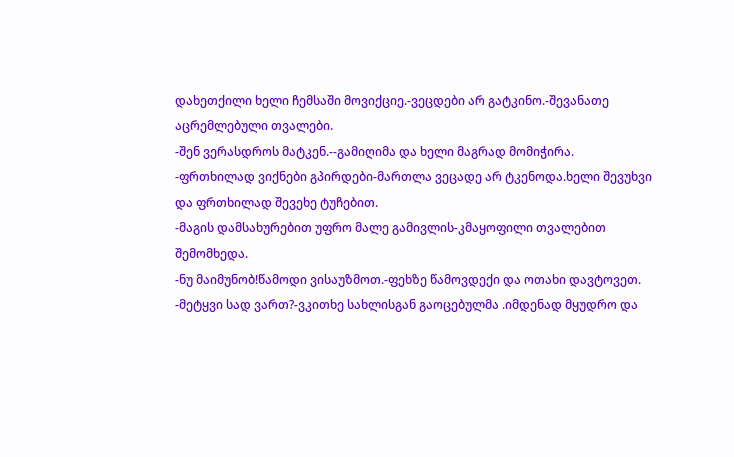დახეთქილი ხელი ჩემსაში მოვიქციე.-ვეცდები არ გატკინო.-შევანათე აცრემლებული თვალები.
-შენ ვერასდროს მატკენ.--გამიღიმა და ხელი მაგრად მომიჭირა.
-ფრთხილად ვიქნები გპირდები-მართლა ვეცადე არ ტკენოდა.ხელი შევუხვი და ფრთხილად შევეხე ტუჩებით.
-მაგის დამსახურებით უფრო მალე გამივლის-კმაყოფილი თვალებით შემომხედა.
-ნუ მაიმუნობ!წამოდი ვისაუზმოთ.-ფეხზე წამოვდექი და ოთახი დავტოვეთ.
-მეტყვი სად ვართ?-ვკითხე სახლისგან გაოცებულმა .იმდენად მყუდრო და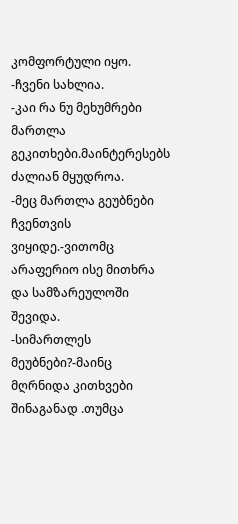კომფორტული იყო.
-ჩვენი სახლია.
-კაი რა ნუ მეხუმრები მართლა გეკითხები.მაინტერესებს ძალიან მყუდროა.
-მეც მართლა გეუბნები ჩვენთვის ვიყიდე.-ვითომც არაფერიო ისე მითხრა და სამზარეულოში შევიდა.
-სიმართლეს მეუბნები?-მაინც მღრნიდა კითხვები შინაგანად .თუმცა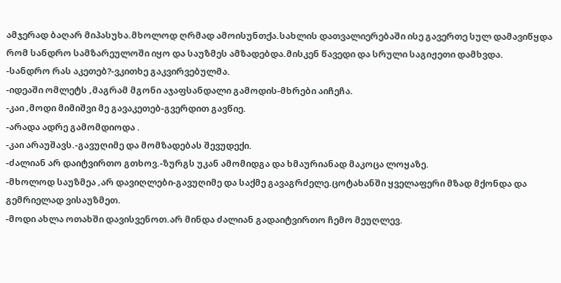ამჯერად ბაღარ მიპასუხა.მხოლოდ ღრმად ამოისუნთქა.სახლის დათვალიერებაში ისე გავერთე სულ დამავიწყდა რომ სანდრო სამზარეულოში იყო და საუზმეს ამზადებდა.მისკენ წავედი და სრული საგიჟეთი დამხვდა.
-სანდრო რას აკეთებ?-ვკითხე გაკვირვებულმა.
-იდეაში ომლეტს ,მაგრამ მგონი აჯაფსანდალი გამოდის-მხრები აიჩეჩა.
-კაი ,მოდი მიმიშვი მე გავაკეთებ-გვერდით გავწიე.
-არადა ადრე გამომდიოდა .
-კაი არაუშავს.-გავუღიმე და მომზადებას შევუდექი.
-ძალიან არ დაიტვირთო გთხოვ.-ზურგს უკან ამომიდგა და ხმაურიანად მაკოცა ლოყაზე.
-მხოლოდ საუზმეა ,არ დავიღლები-გავუღიმე და საქმე გავაგრძელე.ცოტახანში ყველაფერი მზად მქონდა და გემრიელად ვისაუზმეთ.
-მოდი ახლა ოთახში დავისვენოთ.არ მინდა ძალიან გადაიტვირთო ჩემო მეუღლევ.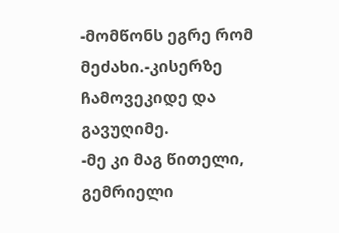-მომწონს ეგრე რომ მეძახი.-კისერზე ჩამოვეკიდე და გავუღიმე.
-მე კი მაგ წითელი, გემრიელი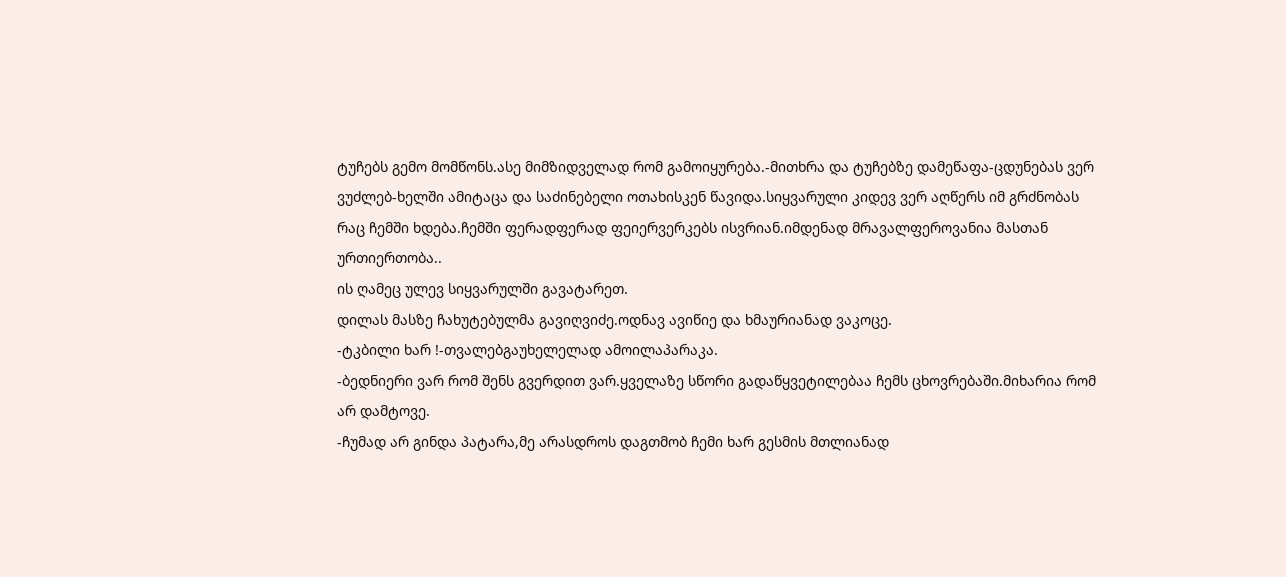ტუჩებს გემო მომწონს.ასე მიმზიდველად რომ გამოიყურება.-მითხრა და ტუჩებზე დამეწაფა-ცდუნებას ვერ ვუძლებ-ხელში ამიტაცა და საძინებელი ოთახისკენ წავიდა.სიყვარული კიდევ ვერ აღწერს იმ გრძნობას რაც ჩემში ხდება.ჩემში ფერადფერად ფეიერვერკებს ისვრიან.იმდენად მრავალფეროვანია მასთან ურთიერთობა..
ის ღამეც ულევ სიყვარულში გავატარეთ.
დილას მასზე ჩახუტებულმა გავიღვიძე.ოდნავ ავიწიე და ხმაურიანად ვაკოცე.
-ტკბილი ხარ !-თვალებგაუხელელად ამოილაპარაკა.
-ბედნიერი ვარ რომ შენს გვერდით ვარ.ყველაზე სწორი გადაწყვეტილებაა ჩემს ცხოვრებაში.მიხარია რომ არ დამტოვე.
-ჩუმად არ გინდა პატარა,მე არასდროს დაგთმობ ჩემი ხარ გესმის მთლიანად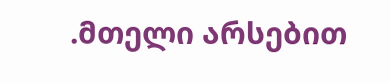.მთელი არსებით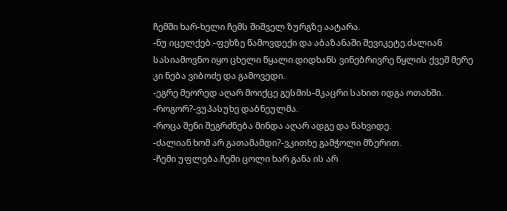ჩემში ხარ-ხელი ჩემს შიშველ ზურგზე აატარა.
-ნუ იცელქებ.-ფეხზე წამოვდექი და აბაზანაში შევიკეტე.ძალიან სასიამოვნო იყო ცხელი წყალი.დიდხანს ვინებრივრე წყლის ქვეშ მერე კი ნება ვიბოძე და გამოვედი.
-ეგრე მეორედ აღარ მოიქცე გესმის-მკაცრი სახით იდგა ოთახში.
-როგორ?-ვუპასუხე დაბნეულმა.
-როცა შენი შეგრძნება მინდა აღარ ადგე და წახვიდე.
-ძალიან ხომ არ გათამამდი?-ვკითხე გამჭოლი მზერით.
-ჩემი უფლება.ჩემი ცოლი ხარ განა ის არ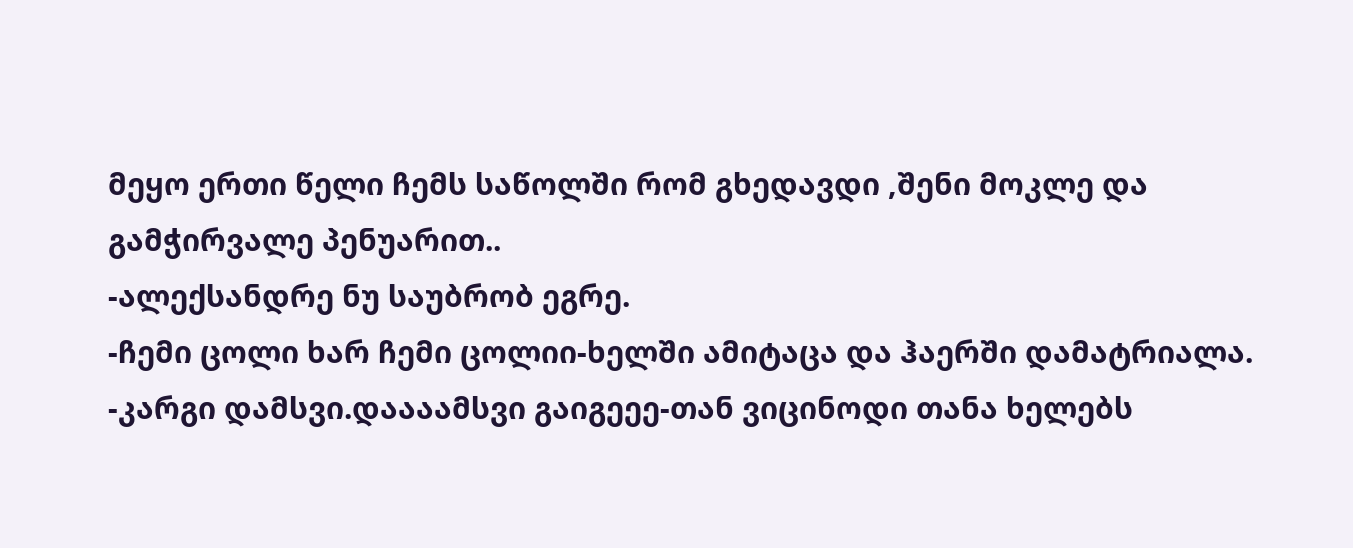მეყო ერთი წელი ჩემს საწოლში რომ გხედავდი ,შენი მოკლე და გამჭირვალე პენუარით..
-ალექსანდრე ნუ საუბრობ ეგრე.
-ჩემი ცოლი ხარ ჩემი ცოლიი-ხელში ამიტაცა და ჰაერში დამატრიალა.
-კარგი დამსვი.დაააამსვი გაიგეეე-თან ვიცინოდი თანა ხელებს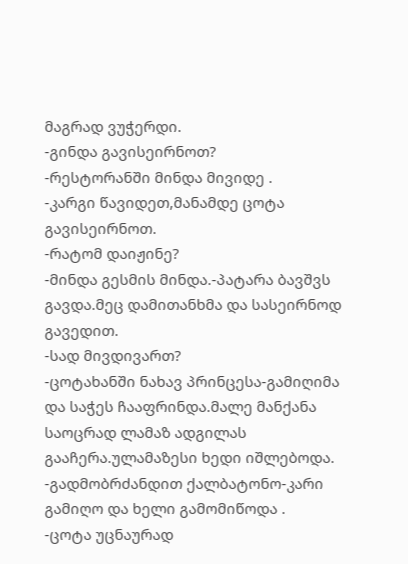მაგრად ვუჭერდი.
-გინდა გავისეირნოთ?
-რესტორანში მინდა მივიდე .
-კარგი წავიდეთ,მანამდე ცოტა გავისეირნოთ.
-რატომ დაიჟინე?
-მინდა გესმის მინდა.-პატარა ბავშვს გავდა.მეც დამითანხმა და სასეირნოდ გავედით.
-სად მივდივართ?
-ცოტახანში ნახავ პრინცესა-გამიღიმა და საჭეს ჩააფრინდა.მალე მანქანა საოცრად ლამაზ ადგილას გააჩერა.ულამაზესი ხედი იშლებოდა.
-გადმობრძანდით ქალბატონო-კარი გამიღო და ხელი გამომიწოდა .
-ცოტა უცნაურად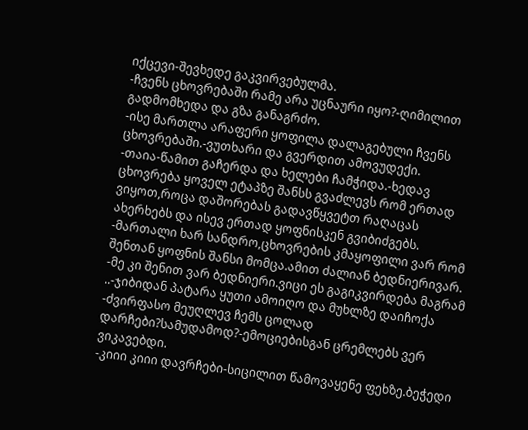იქცევი-შევხედე გაკვირვებულმა.
-ჩვენს ცხოვრებაში რამე არა უცნაური იყო?-ღიმილით გადმომხედა და გზა განაგრძო.
-ისე მართლა არაფერი ყოფილა დალაგებული ჩვენს ცხოვრებაში.-ვუთხარი და გვერდით ამოვუდექი.
-თაია-წამით გაჩერდა და ხელები ჩამჭიდა.-ხედავ ცხოვრება ყოველ ეტაპზე შანსს გვაძლევს რომ ერთად ვიყოთ,როცა დაშორებას გადავწყვეტთ რაღაცას ახერხებს და ისევ ერთად ყოფნისკენ გვიბიძგებს.
-მართალი ხარ სანდრო,ცხოვრების კმაყოფილი ვარ რომ შენთან ყოფნის შანსი მომცა.ამით ძალიან ბედნიერივარ.
-მე კი შენით ვარ ბედნიერი.ვიცი ეს გაგიკვირდება მაგრამ ..-ჯიბიდან პატარა ყუთი ამოიღო და მუხლზე დაიჩოქა -ძვირფასო მეუღლევ ჩემს ცოლად დარჩები?სამუდამოდ?-ემოციებისგან ცრემლებს ვერ ვიკავებდი.
-კიიი კიიი დავრჩები-სიცილით წამოვაყენე ფეხზე.ბეჭედი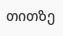თითზე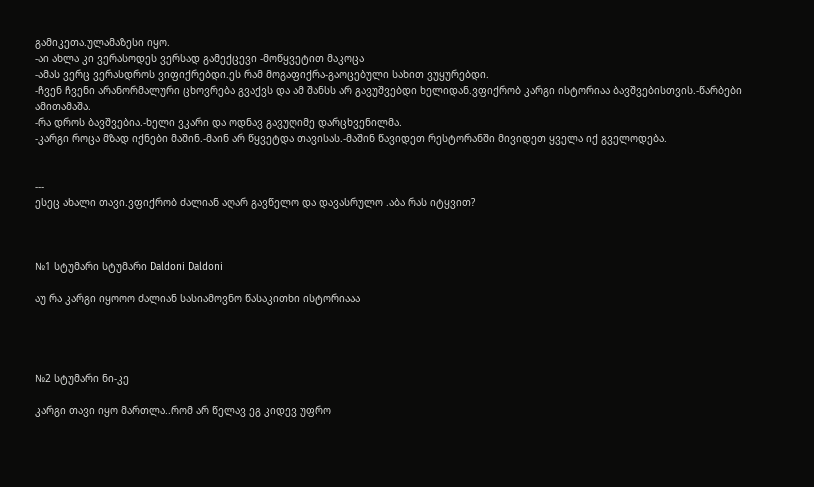გამიკეთა.ულამაზესი იყო.
-აი ახლა კი ვერასოდეს ვერსად გამექცევი -მოწყვეტით მაკოცა
-ამას ვერც ვერასდროს ვიფიქრებდი.ეს რამ მოგაფიქრა-გაოცებული სახით ვუყურებდი.
-ჩვენ ჩვენი არანორმალური ცხოვრება გვაქვს და ამ შანსს არ გავუშვებდი ხელიდან.ვფიქრობ კარგი ისტორიაა ბავშვებისთვის.-წარბები ამითამაშა.
-რა დროს ბავშვებია.-ხელი ვკარი და ოდნავ გავუღიმე დარცხვენილმა.
-კარგი როცა მზად იქნები მაშინ.-მაინ არ წყვეტდა თავისას.-მაშინ წავიდეთ რესტორანში მივიდეთ ყველა იქ გველოდება.


---
ესეც ახალი თავი.ვფიქრობ ძალიან აღარ გავწელო და დავასრულო .აბა რას იტყვით?



№1 სტუმარი სტუმარი Daldoni Daldoni

აუ რა კარგი იყოოო ძალიან სასიამოვნო წასაკითხი ისტორიააა




№2 სტუმარი ნი-კე

კარგი თავი იყო მართლა..რომ არ წელავ ეგ კიდევ უფრო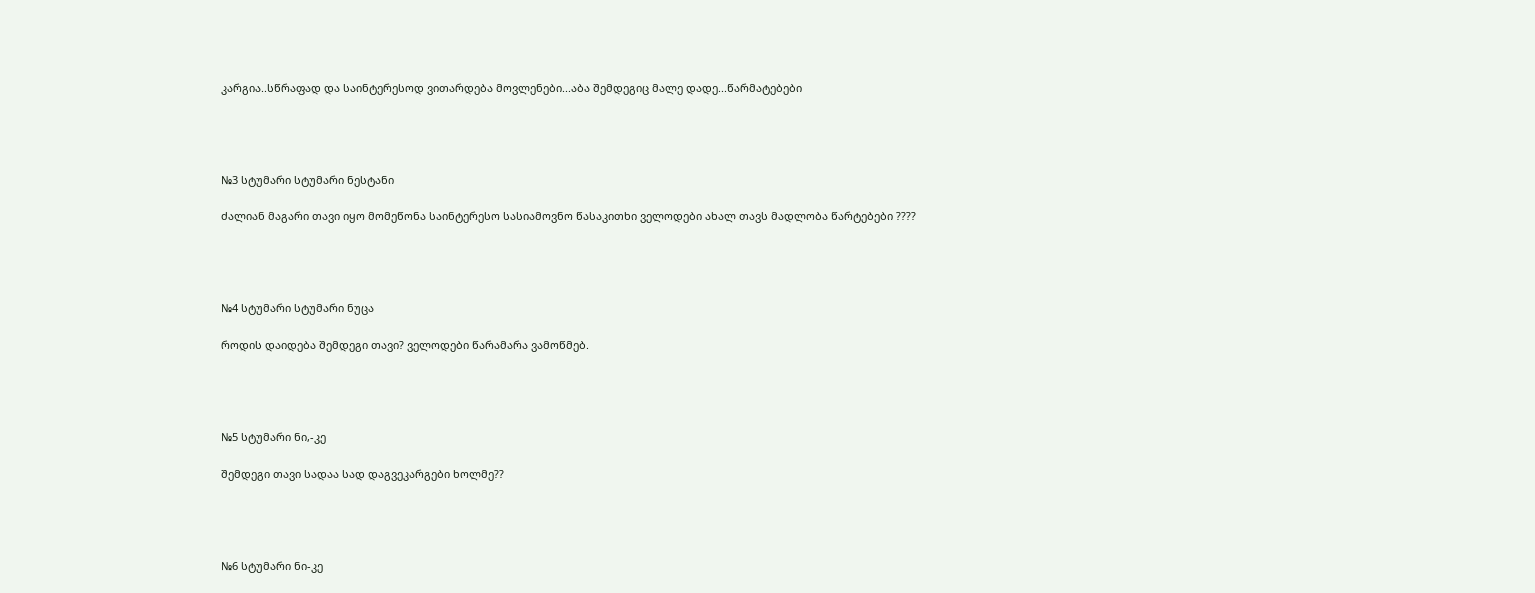კარგია..სწრაფად და საინტერესოდ ვითარდება მოვლენები...აბა შემდეგიც მალე დადე...წარმატებები




№3 სტუმარი სტუმარი ნესტანი

ძალიან მაგარი თავი იყო მომეწონა საინტერესო სასიამოვნო წასაკითხი ველოდები ახალ თავს მადლობა წარტებები ????




№4 სტუმარი სტუმარი ნუცა

როდის დაიდება შემდეგი თავი? ველოდები წარამარა ვამოწმებ.




№5 სტუმარი ნი,-კე

შემდეგი თავი სადაა სად დაგვეკარგები ხოლმე??




№6 სტუმარი ნი-კე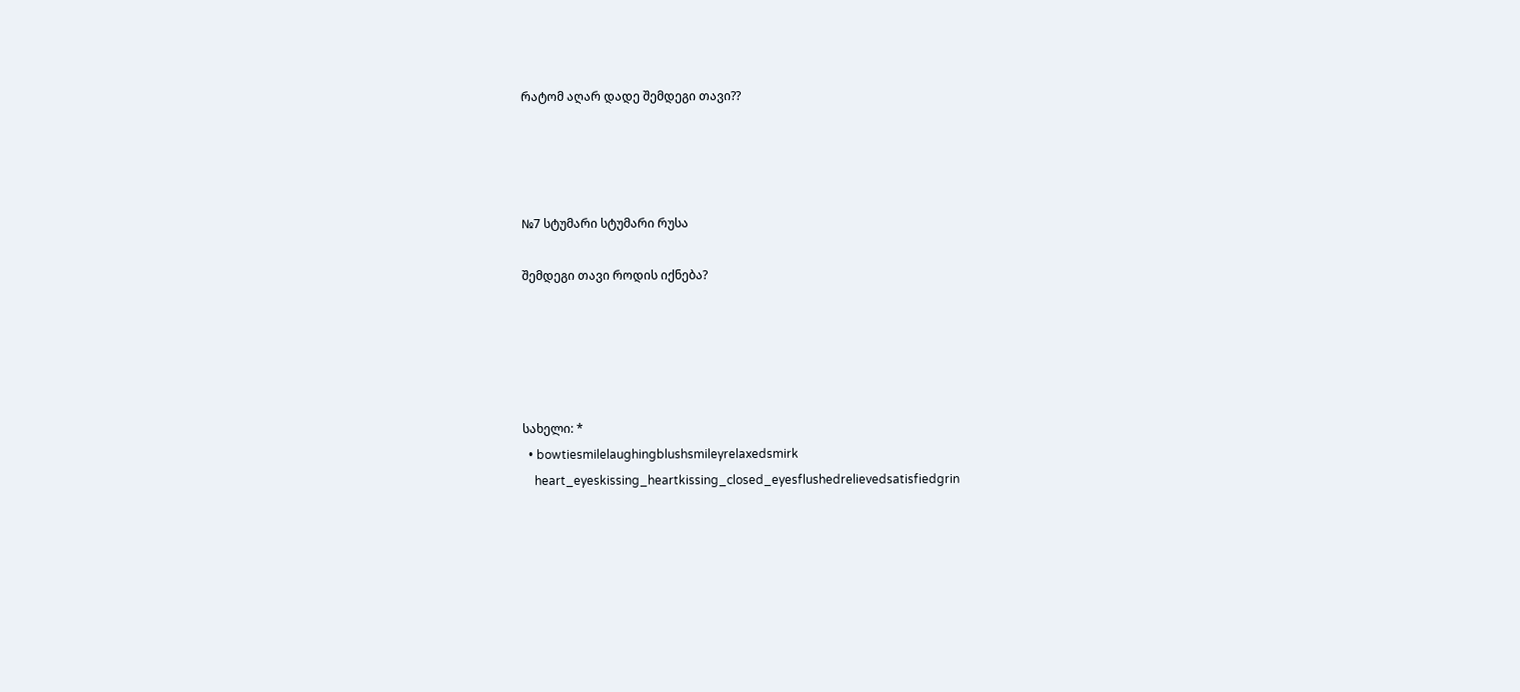რატომ აღარ დადე შემდეგი თავი??




№7 სტუმარი სტუმარი რუსა

შემდეგი თავი როდის იქნება?





სახელი: *
  • bowtiesmilelaughingblushsmileyrelaxedsmirk
    heart_eyeskissing_heartkissing_closed_eyesflushedrelievedsatisfiedgrin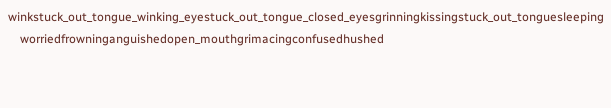winkstuck_out_tongue_winking_eyestuck_out_tongue_closed_eyesgrinningkissingstuck_out_tonguesleeping
    worriedfrowninganguishedopen_mouthgrimacingconfusedhushed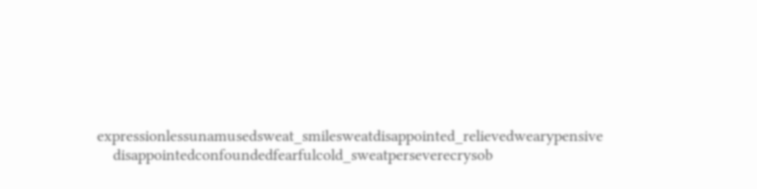expressionlessunamusedsweat_smilesweatdisappointed_relievedwearypensive
    disappointedconfoundedfearfulcold_sweatperseverecrysob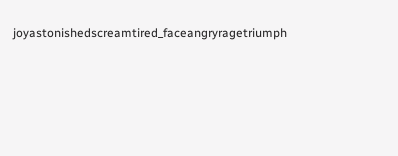joyastonishedscreamtired_faceangryragetriumph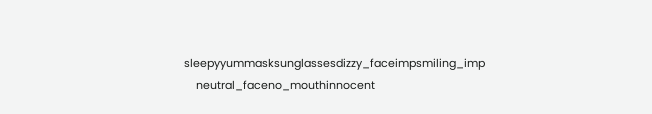sleepyyummasksunglassesdizzy_faceimpsmiling_imp
    neutral_faceno_mouthinnocent